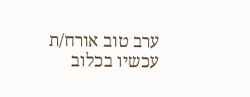ערב טוב אורח/ת
עכשיו בכלוב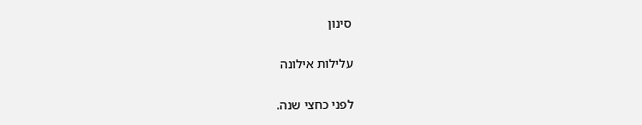סינון

עלילות אילונה

לפני כחצי שנה.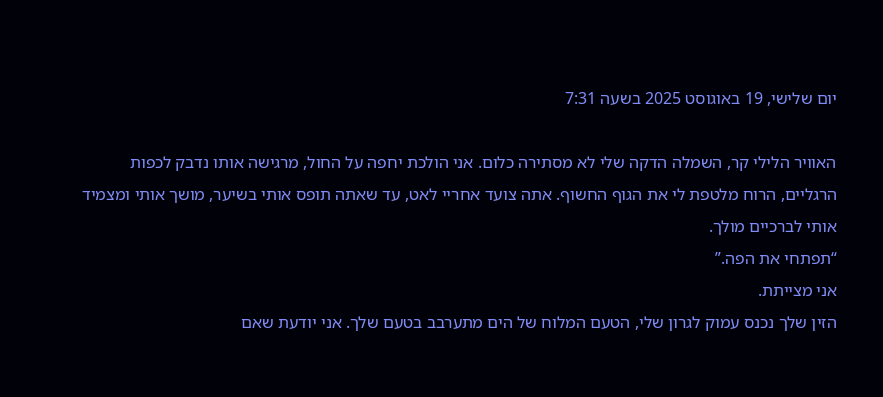יום שלישי, 19 באוגוסט 2025 בשעה 7:31

האוויר הלילי קר, השמלה הדקה שלי לא מסתירה כלום. אני הולכת יחפה על החול, מרגישה אותו נדבק לכפות הרגליים, הרוח מלטפת לי את הגוף החשוף. אתה צועד אחריי לאט, עד שאתה תופס אותי בשיער, מושך אותי ומצמיד אותי לברכיים מולך.
“תפתחי את הפה.”
אני מצייתת.
הזין שלך נכנס עמוק לגרון שלי, הטעם המלוח של הים מתערבב בטעם שלך. אני יודעת שאם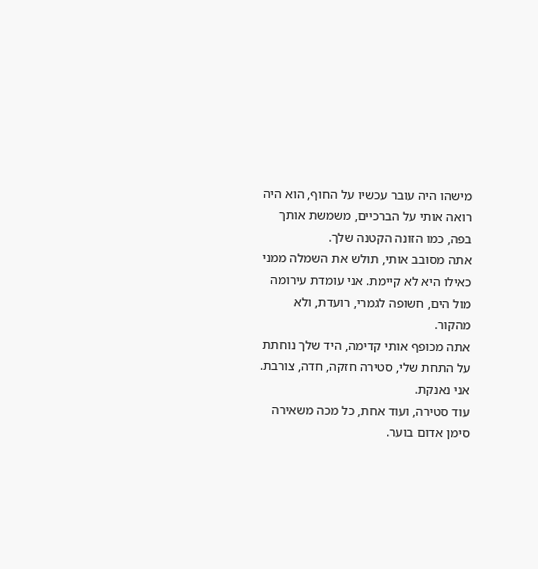מישהו היה עובר עכשיו על החוף, הוא היה רואה אותי על הברכיים, משמשת אותך בפה, כמו הזונה הקטנה שלך.
אתה מסובב אותי, תולש את השמלה ממני כאילו היא לא קיימת. אני עומדת עירומה מול הים, חשופה לגמרי, רועדת, ולא מהקור.
אתה מכופף אותי קדימה, היד שלך נוחתת על התחת שלי, סטירה חזקה, חדה, צורבת.
אני נאנקת.
עוד סטירה, ועוד אחת, כל מכה משאירה סימן אדום בוער.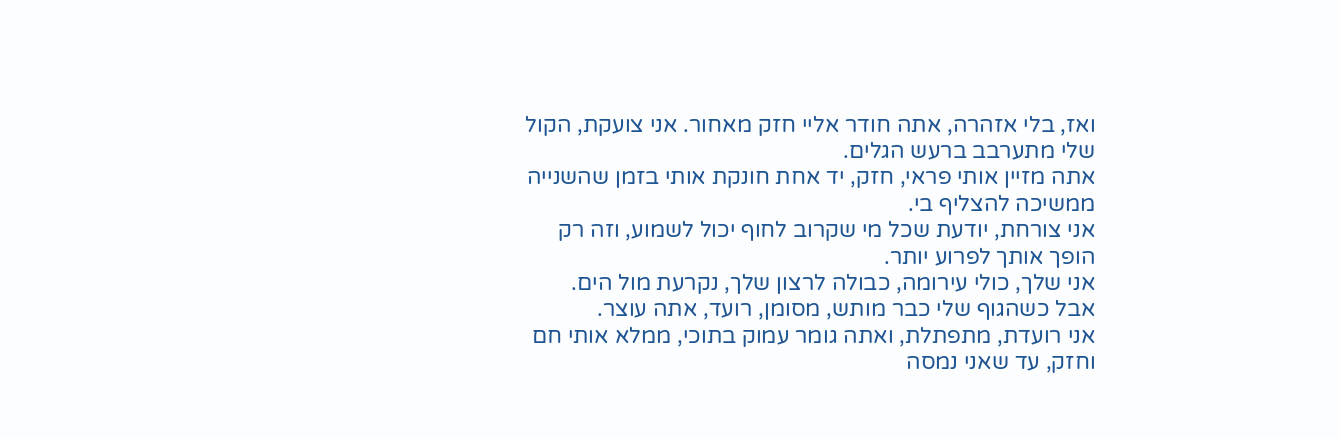ואז, בלי אזהרה, אתה חודר אליי חזק מאחור. אני צועקת, הקול שלי מתערבב ברעש הגלים.
אתה מזיין אותי פראי, חזק, יד אחת חונקת אותי בזמן שהשנייה ממשיכה להצליף בי.
אני צורחת, יודעת שכל מי שקרוב לחוף יכול לשמוע, וזה רק הופך אותך לפרוע יותר.
אני שלך, כולי עירומה, כבולה לרצון שלך, נקרעת מול הים.
אבל כשהגוף שלי כבר מותש, מסומן, רועד, אתה עוצר.
אני רועדת, מתפתלת, ואתה גומר עמוק בתוכי, ממלא אותי חם וחזק, עד שאני נמסה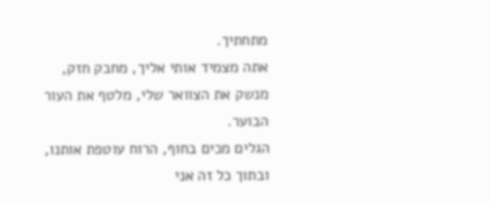מתחתיך.
אתה מצמיד אותי אליך, מחבק חזק, מנשק את הצוואר שלי, מלטף את העור הבוער.
הגלים מכים בחוף, הרוח עוטפת אותנו, ובתוך כל זה אני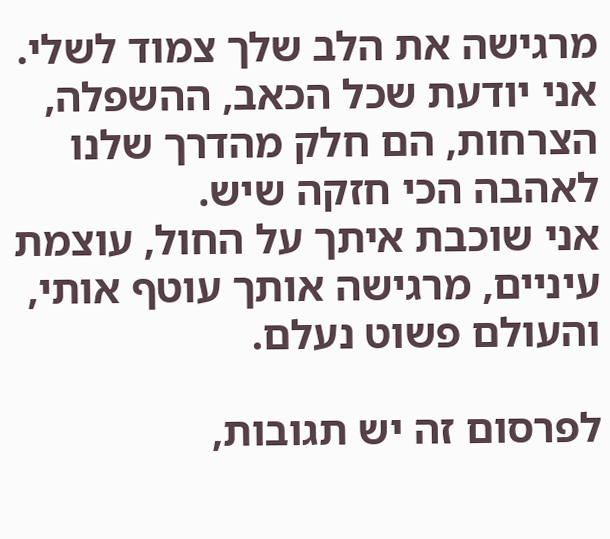מרגישה את הלב שלך צמוד לשלי.
אני יודעת שכל הכאב, ההשפלה, הצרחות, הם חלק מהדרך שלנו לאהבה הכי חזקה שיש.
אני שוכבת איתך על החול, עוצמת עיניים, מרגישה אותך עוטף אותי, והעולם פשוט נעלם.

לפרסום זה יש תגובות,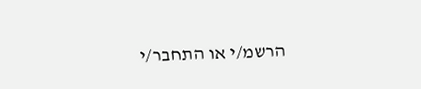הרשמ/י או התחבר/י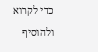כדי לקרוא ולהוסיף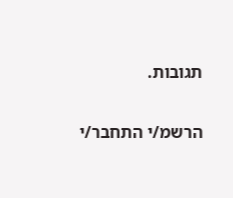תגובות.

הרשמ/י התחבר/י